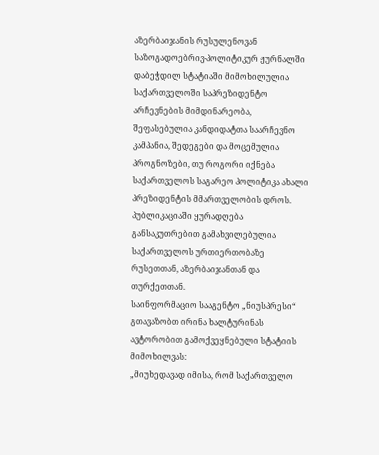აზერბაიჯანის რუსულენოვან საზოგადოებრივ-პოლიტიკურ ჟურნალში დაბეჭდილ სტატიაში მიმოხილულია
საქართველოში საპრეზიდენტო არჩევნების მიმდინარეობა, შეფასებულია კანდიდატთა საარჩევნო კამპანია, შედეგები და მოცემულია პროგნოზები, თუ როგორი იქნება საქართველოს საგარეო პოლიტიკა ახალი პრეზიდენტის მმართველობის დროს. პუბლიკაციაში ყურადღება განსაკუთრებით გამახვილებულია საქართველოს ურთიერთობაზე რუსეთთან, აზერბაიჯანთან და თურქეთთან.
საინფორმაციო სააგენტო „ნიუსპრესი“ გთავაზობთ ირინა ხალტურინას ავტორობით გამოქვეყნებული სტატიის მიმოხილვას:
„მიუხედავად იმისა, რომ საქართველო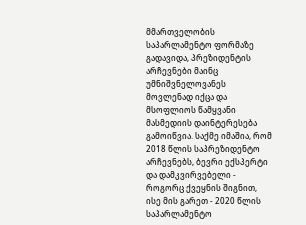მმართველობის საპარლამენტო ფორმაზე გადავიდა, პრეზიდენტის არჩევნები მაინც უმნიშვნელოვანეს მოვლენად იქცა და მსოფლიოს წამყვანი მასმედიის დაინტერესება გამოიწვია. საქმე იმაშია, რომ 2018 წლის საპრეზიდენტო არჩევნებს, ბევრი ექსპერტი და დამკვირვებელი - როგორც ქვეყნის შიგნით, ისე მის გარეთ - 2020 წლის საპარლამენტო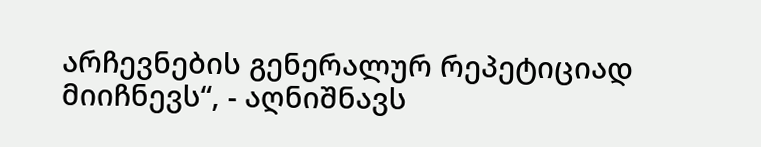არჩევნების გენერალურ რეპეტიციად მიიჩნევს“, - აღნიშნავს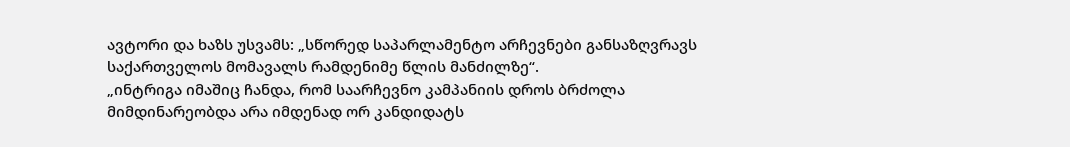ავტორი და ხაზს უსვამს: „სწორედ საპარლამენტო არჩევნები განსაზღვრავს საქართველოს მომავალს რამდენიმე წლის მანძილზე“.
„ინტრიგა იმაშიც ჩანდა, რომ საარჩევნო კამპანიის დროს ბრძოლა მიმდინარეობდა არა იმდენად ორ კანდიდატს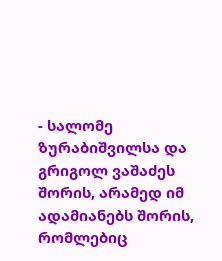- სალომე ზურაბიშვილსა და გრიგოლ ვაშაძეს შორის, არამედ იმ ადამიანებს შორის, რომლებიც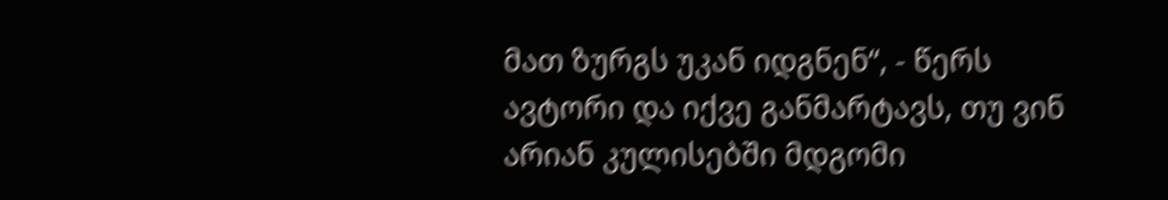მათ ზურგს უკან იდგნენ“, - წერს ავტორი და იქვე განმარტავს, თუ ვინ არიან კულისებში მდგომი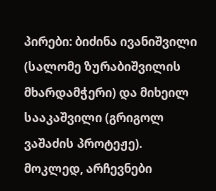პირები: ბიძინა ივანიშვილი (სალომე ზურაბიშვილის მხარდამჭერი) და მიხეილ სააკაშვილი (გრიგოლ ვაშაძის პროტეჟე).
მოკლედ, არჩევნები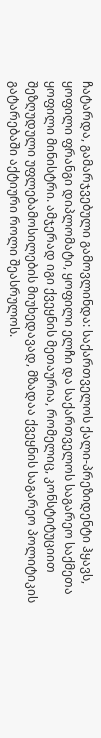ჩატარდა, გამარჯვებული გამოვლინდა: საქართველოს ქალი-პრეზიდენტი ჰყავს, ყოფილი ფრანგი დიპლომატი, ყოფილი ელჩი და საქართველოს საგარეო საქმეთა ყოფილი მინისტრი. ამჯერად იგი ქვეყნის მეთაურია, რომელიც, კონსტიტუციით შეზღუდული უფლებამოსილების მიუხედავად, მზადაა ქვეყნის საგარეო პოლიტიკის გატარებაში აქტიური როლი შეასრულოს.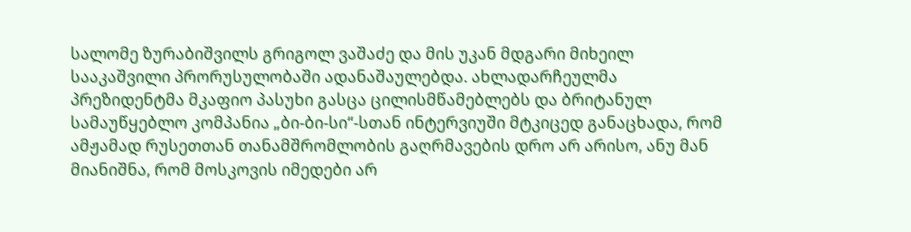სალომე ზურაბიშვილს გრიგოლ ვაშაძე და მის უკან მდგარი მიხეილ სააკაშვილი პრორუსულობაში ადანაშაულებდა. ახლადარჩეულმა პრეზიდენტმა მკაფიო პასუხი გასცა ცილისმწამებლებს და ბრიტანულ სამაუწყებლო კომპანია „ბი-ბი-სი“-სთან ინტერვიუში მტკიცედ განაცხადა, რომ ამჟამად რუსეთთან თანამშრომლობის გაღრმავების დრო არ არისო, ანუ მან მიანიშნა, რომ მოსკოვის იმედები არ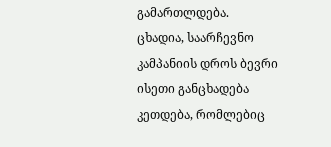გამართლდება.
ცხადია, საარჩევნო კამპანიის დროს ბევრი ისეთი განცხადება კეთდება, რომლებიც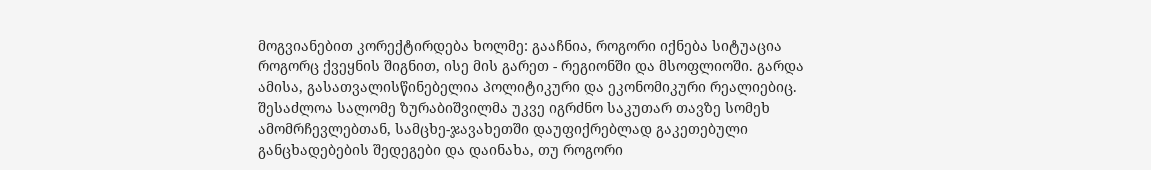მოგვიანებით კორექტირდება ხოლმე: გააჩნია, როგორი იქნება სიტუაცია როგორც ქვეყნის შიგნით, ისე მის გარეთ - რეგიონში და მსოფლიოში. გარდა ამისა, გასათვალისწინებელია პოლიტიკური და ეკონომიკური რეალიებიც. შესაძლოა სალომე ზურაბიშვილმა უკვე იგრძნო საკუთარ თავზე სომეხ ამომრჩევლებთან, სამცხე-ჯავახეთში დაუფიქრებლად გაკეთებული განცხადებების შედეგები და დაინახა, თუ როგორი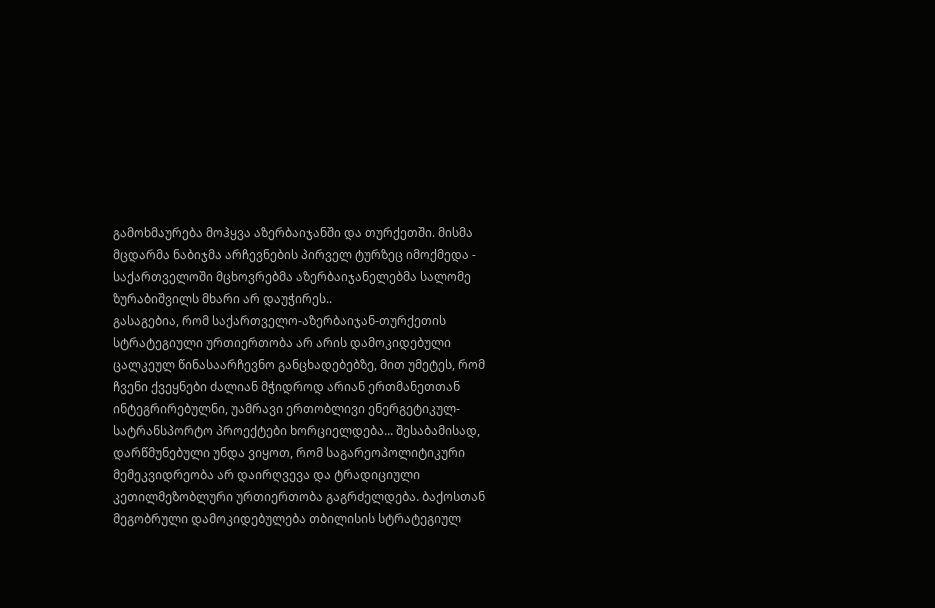გამოხმაურება მოჰყვა აზერბაიჯანში და თურქეთში. მისმა მცდარმა ნაბიჯმა არჩევნების პირველ ტურზეც იმოქმედა - საქართველოში მცხოვრებმა აზერბაიჯანელებმა სალომე ზურაბიშვილს მხარი არ დაუჭირეს..
გასაგებია, რომ საქართველო-აზერბაიჯან-თურქეთის სტრატეგიული ურთიერთობა არ არის დამოკიდებული ცალკეულ წინასაარჩევნო განცხადებებზე, მით უმეტეს, რომ ჩვენი ქვეყნები ძალიან მჭიდროდ არიან ერთმანეთთან ინტეგრირებულნი, უამრავი ერთობლივი ენერგეტიკულ-სატრანსპორტო პროექტები ხორციელდება... შესაბამისად, დარწმუნებული უნდა ვიყოთ, რომ საგარეოპოლიტიკური მემეკვიდრეობა არ დაირღვევა და ტრადიციული კეთილმეზობლური ურთიერთობა გაგრძელდება. ბაქოსთან მეგობრული დამოკიდებულება თბილისის სტრატეგიულ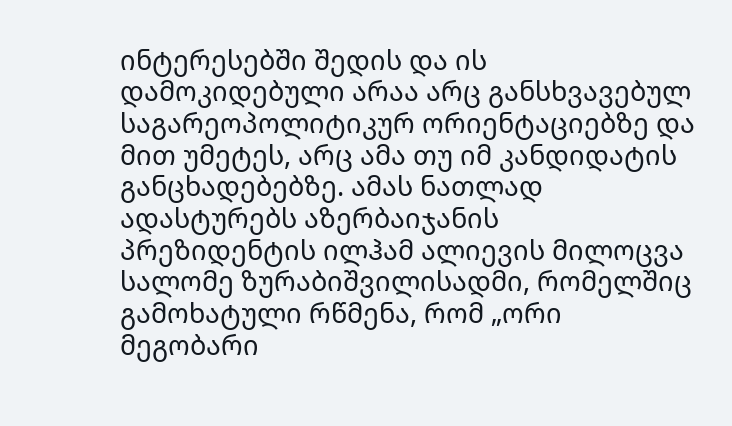ინტერესებში შედის და ის დამოკიდებული არაა არც განსხვავებულ საგარეოპოლიტიკურ ორიენტაციებზე და მით უმეტეს, არც ამა თუ იმ კანდიდატის განცხადებებზე. ამას ნათლად ადასტურებს აზერბაიჯანის პრეზიდენტის ილჰამ ალიევის მილოცვა სალომე ზურაბიშვილისადმი, რომელშიც გამოხატული რწმენა, რომ „ორი მეგობარი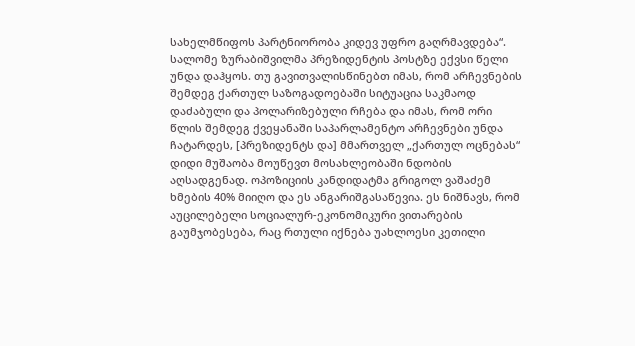სახელმწიფოს პარტნიორობა კიდევ უფრო გაღრმავდება“.
სალომე ზურაბიშვილმა პრეზიდენტის პოსტზე ექვსი წელი უნდა დაჰყოს. თუ გავითვალისწინებთ იმას, რომ არჩევნების შემდეგ ქართულ საზოგადოებაში სიტუაცია საკმაოდ დაძაბული და პოლარიზებული რჩება და იმას, რომ ორი წლის შემდეგ ქვეყანაში საპარლამენტო არჩევნები უნდა ჩატარდეს, [პრეზიდენტს და] მმართველ „ქართულ ოცნებას“ დიდი მუშაობა მოუწევთ მოსახლეობაში ნდობის აღსადგენად. ოპოზიციის კანდიდატმა გრიგოლ ვაშაძემ ხმების 40% მიიღო და ეს ანგარიშგასაწევია. ეს ნიშნავს, რომ აუცილებელი სოციალურ-ეკონომიკური ვითარების გაუმჯობესება, რაც რთული იქნება უახლოესი კეთილი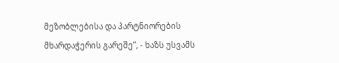მეზობლებისა და პარტნიორების მხარდაჭერის გარეშე“, - ხაზს უსვამს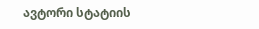ავტორი სტატიის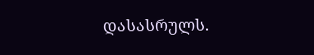დასასრულს.